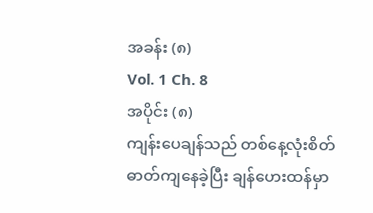အခန်း (၈)
Vol. 1 Ch. 8
အပိုင်း (၈)
ကျန်းပေချန်သည် တစ်နေ့လုံးစိတ်ဓာတ်ကျနေခဲ့ပြီး ချန်ဟေးထန်မှာ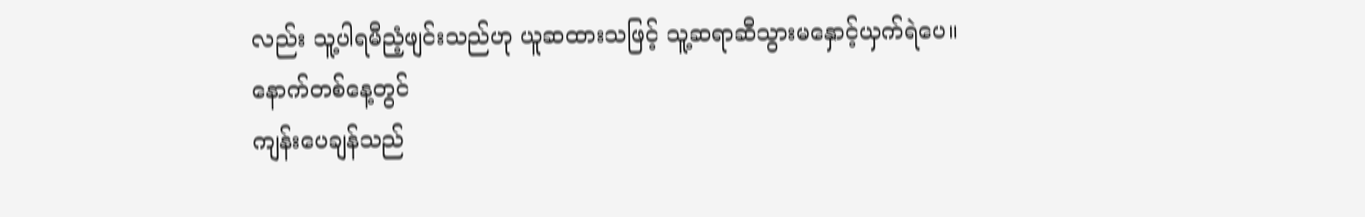လည်း သူ့ပါရမီညံ့ဖျင်းသည်ဟု ယူဆထားသဖြင့် သူ့ဆရာဆီသွားမနှောင့်ယှက်ရဲပေ။
နောက်တစ်နေ့တွင်
ကျန်းပေချန်သည်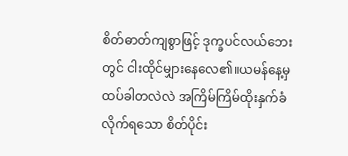စိတ်ဓာတ်ကျစွာဖြင့် ဒုက္ခပင်လယ်ဘေးတွင် ငါးထိုင်မျှားနေလေ၏။ယမန်နေ့မှ ထပ်ခါတလဲလဲ အကြိမ်ကြိမ်ထိုးနှက်ခံလိုက်ရသော စိတ်ပိုင်း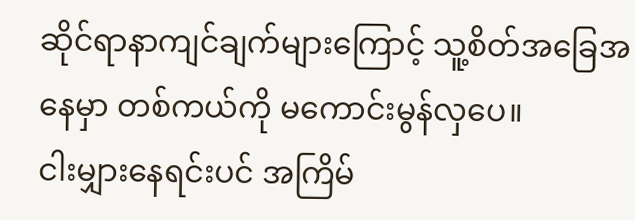ဆိုင်ရာနာကျင်ချက်များကြောင့် သူ့စိတ်အခြေအနေမှာ တစ်ကယ်ကို မကောင်းမွန်လှပေ။
ငါးမျှားနေရင်းပင် အကြိမ်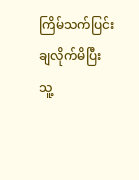ကြိမ်သက်ပြင်းချလိုက်မိပြီး သူ့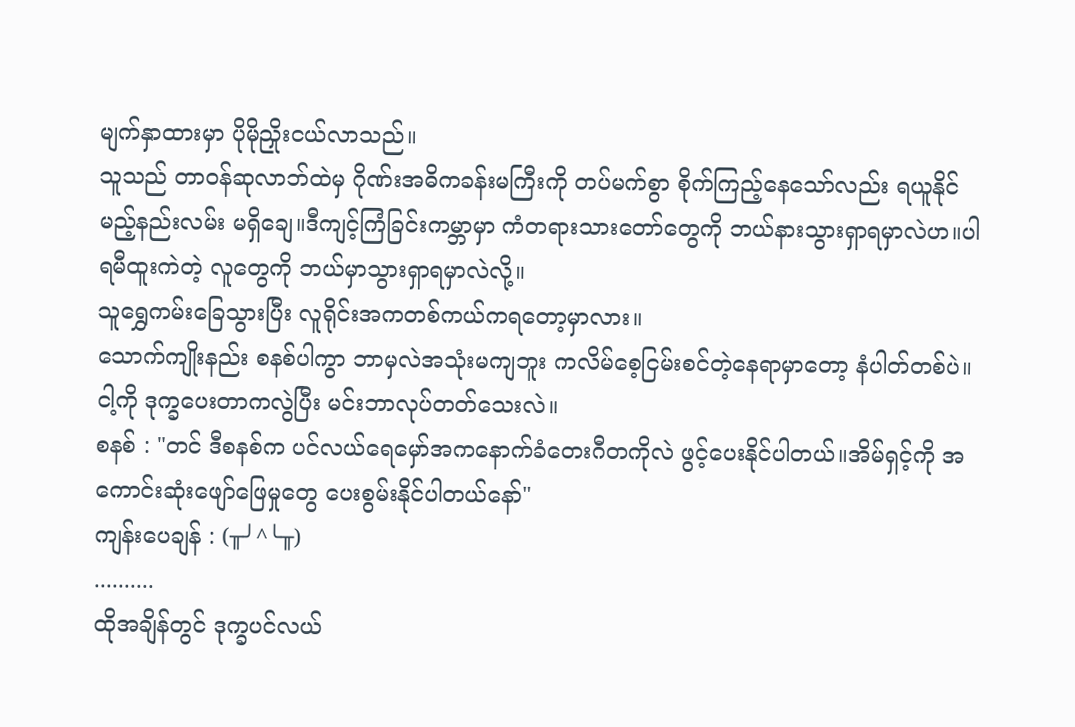မျက်နှာထားမှာ ပိုမိုညှိုးငယ်လာသည်။
သူသည် တာဝန်ဆုလာဘ်ထဲမှ ဂိုဏ်းအဓိကခန်းမကြီးကို တပ်မက်စွာ စိုက်ကြည့်နေသော်လည်း ရယူနိုင်မည့်နည်းလမ်း မရှိချေ။ဒီကျင့်ကြံခြင်းကမ္ဘာမှာ ကံတရားသားတော်တွေကို ဘယ်နားသွားရှာရမှာလဲဟ။ပါရမီထူးကဲတဲ့ လူတွေကို ဘယ်မှာသွားရှာရမှာလဲလို့။
သူရွှေကမ်းခြေသွားပြီး လူရိုင်းအကတစ်ကယ်ကရတော့မှာလား။
သောက်ကျိုးနည်း စနစ်ပါကွာ ဘာမှလဲအသုံးမကျဘူး ကလိမ်စေ့ငြမ်းစင်တဲ့နေရာမှာတော့ နံပါတ်တစ်ပဲ။
ငါ့ကို ဒုက္ခပေးတာကလွဲပြီး မင်းဘာလုပ်တတ်သေးလဲ။
စနစ် : "တင် ဒီစနစ်က ပင်လယ်ရေမှော်အကနောက်ခံတေးဂီတကိုလဲ ဖွင့်ပေးနိုင်ပါတယ်။အိမ်ရှင့်ကို အကောင်းဆုံးဖျော်ဖြေမှုတွေ ပေးစွမ်းနိုင်ပါတယ်နော်"
ကျန်းပေချန် : (╥╯^╰╥)
..........
ထိုအချိန်တွင် ဒုက္ခပင်လယ်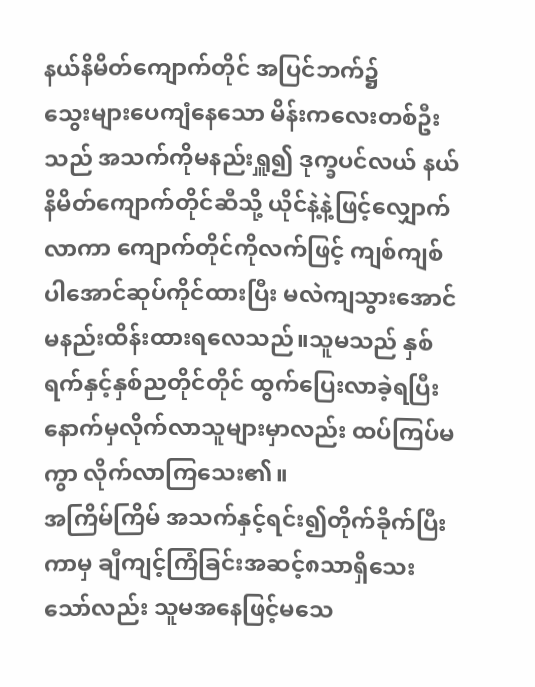နယ်နိမိတ်ကျောက်တိုင် အပြင်ဘက်၌
သွေးများပေကျံနေသော မိန်းကလေးတစ်ဦးသည် အသက်ကိုမနည်းရှူ၍ ဒုက္ခပင်လယ် နယ်နိမိတ်ကျောက်တိုင်ဆီသို့ ယိုင်နဲ့နဲ့ဖြင့်လျှောက်လာကာ ကျောက်တိုင်ကိုလက်ဖြင့် ကျစ်ကျစ်ပါအောင်ဆုပ်ကိုင်ထားပြီး မလဲကျသွားအောင် မနည်းထိန်းထားရလေသည်။သူမသည် နှစ်ရက်နှင့်နှစ်ညတိုင်တိုင် ထွက်ပြေးလာခဲ့ရပြီး နောက်မှလိုက်လာသူများမှာလည်း ထပ်ကြပ်မကွာ လိုက်လာကြသေး၏။
အကြိမ်ကြိမ် အသက်နှင့်ရင်း၍တိုက်ခိုက်ပြီးကာမှ ချီကျင့်ကြံခြင်းအဆင့်၈သာရှိသေးသော်လည်း သူမအနေဖြင့်မသေ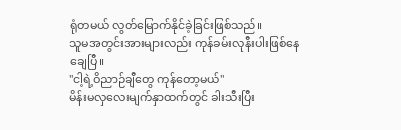ရုံတမယ် လွတ်မြောက်နိုင်ခဲ့ခြင်းဖြစ်သည်။
သူမအတွင်းအားများလည်း ကုန်ခမ်းလုနီးပါးဖြစ်နေချေပြီ။
"ငါ့ရဲ့ဝိညာဉ်ချီတွေ ကုန်တော့မယ်"
မိန်းမလှလေးမျက်နှာထက်တွင် ခါးသီးပြီး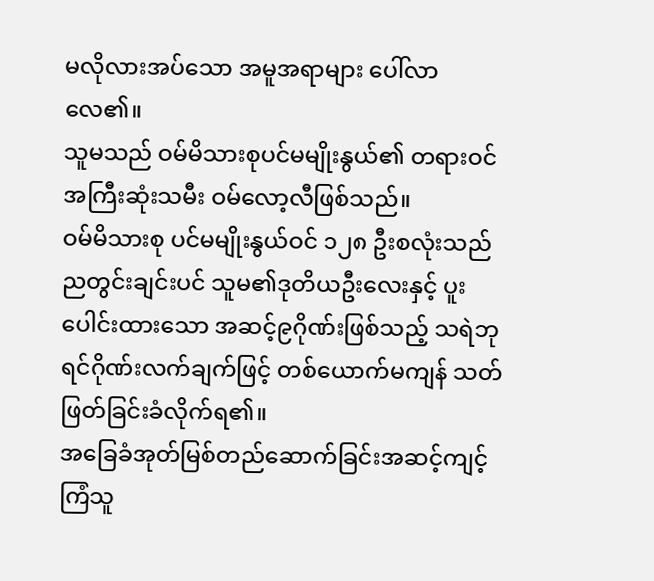မလိုလားအပ်သော အမူအရာများ ပေါ်လာလေ၏။
သူမသည် ဝမ်မိသားစုပင်မမျိုးနွယ်၏ တရားဝင်အကြီးဆုံးသမီး ဝမ်လော့လီဖြစ်သည်။
ဝမ်မိသားစု ပင်မမျိုးနွယ်ဝင် ၁၂၈ ဦးစလုံးသည် ညတွင်းချင်းပင် သူမ၏ဒုတိယဦးလေးနှင့် ပူးပေါင်းထားသော အဆင့်၉ဂိုဏ်းဖြစ်သည့် သရဲဘုရင်ဂိုဏ်းလက်ချက်ဖြင့် တစ်ယောက်မကျန် သတ်ဖြတ်ခြင်းခံလိုက်ရ၏။
အခြေခံအုတ်မြစ်တည်ဆောက်ခြင်းအဆင့်ကျင့်ကြံသူ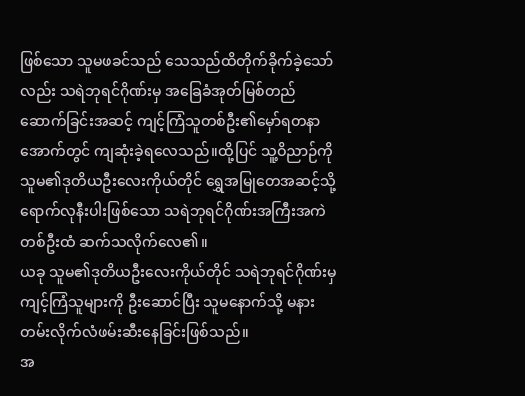ဖြစ်သော သူမဖခင်သည် သေသည်ထိတိုက်ခိုက်ခဲ့သော်လည်း သရဲဘုရင်ဂိုဏ်းမှ အခြေခံအုတ်မြစ်တည်ဆောက်ခြင်းအဆင့် ကျင့်ကြံသူတစ်ဦး၏မှော်ရတနာအောက်တွင် ကျဆုံးခဲ့ရလေသည်။ထို့ပြင် သူ့ဝိညာဉ်ကို သူမ၏ဒုတိယဦးလေးကိုယ်တိုင် ရွှေအမြုတေအဆင့်သို့ ရောက်လုနီးပါးဖြစ်သော သရဲဘုရင်ဂိုဏ်းအကြီးအကဲတစ်ဦးထံ ဆက်သလိုက်လေ၏။
ယခု သူမ၏ဒုတိယဦးလေးကိုယ်တိုင် သရဲဘုရင်ဂိုဏ်းမှ ကျင့်ကြံသူများကို ဦးဆောင်ပြီး သူမနောက်သို့ မနားတမ်းလိုက်လံဖမ်းဆီးနေခြင်းဖြစ်သည်။
အ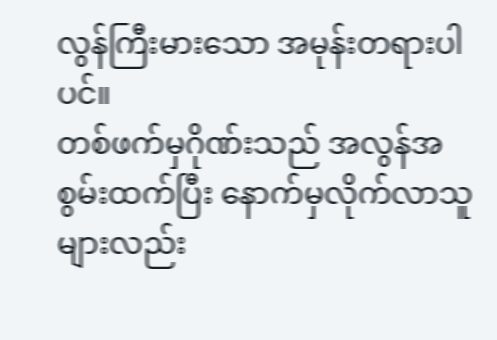လွန်ကြီးမားသော အမုန်းတရားပါပင်။
တစ်ဖက်မှဂိုဏ်းသည် အလွန်အစွမ်းထက်ပြီး နောက်မှလိုက်လာသူများလည်း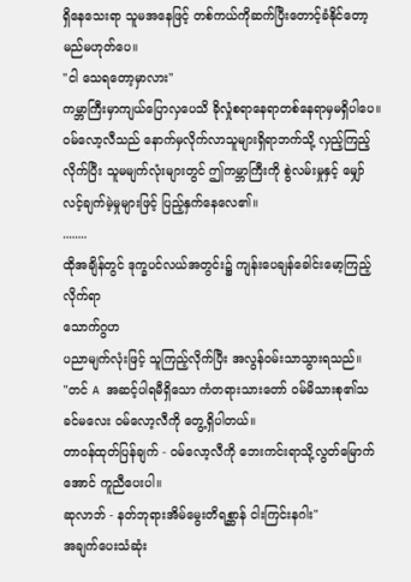ရှိနေသေးရာ သူမအနေဖြင့် တစ်ကယ်ကိုဆက်ပြီးတောင့်ခံနိုင်တော့မည်မဟုတ်ပေ။
"ငါ သေရတော့မှာလား"
ကမ္ဘာကြီးမှာကျယ်ပြောလှပေသိ ခိုလှုံစရာနေရာတစ်နေရာမှမရှိပါပေ။
ဝမ်လော့လီသည် နောက်မှလိုက်လာသူများရှိရာဘက်သို့ လှည့်ကြည့်လိုက်ပြီး သူမမျက်လုံးများတွင် ဤကမ္ဘာကြီးကို စွဲလမ်းမှုနှင့် မျှော်လင့်ချက်မဲ့မှုများဖြင့် ပြည့်နှက်နေလေ၏။
........
ထိုအချိန်တွင် ဒုက္ခပင်လယ်အတွင်း၌ ကျန်းပေချန်ခေါင်းမော့ကြည့်လိုက်ရာ
သောက်ဂွဟ
ပညာမျက်လုံးဖြင့် သူကြည့်လိုက်ပြီး အလွန်ဝမ်းသာသွားရသည်။
"တင် A အဆင့်ပါရမီရှိသော ကံတရားသားတော် ဝမ်မိသားစု၏သခင်မလေး ဝမ်လော့လီကို တွေ့ရှိပါတယ်။
တာဝန်ထုတ်ပြန်ချက် - ဝမ်လော့လီကို ဘေးကင်းရာသို့လွတ်မြောက်အောင် ကူညီပေးပါ။
ဆုလာဘ် - နတ်ဘုရားအိမ်မွေးတိရစ္ဆာန် ငါးကြင်းနဂါး"
အချက်ပေးသံဆုံး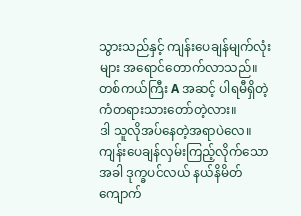သွားသည်နှင့် ကျန်းပေချန်မျက်လုံးများ အရောင်တောက်လာသည်။
တစ်ကယ်ကြီး A အဆင့် ပါရမီရှိတဲ့ ကံတရားသားတော်တဲ့လား။
ဒါ သူလိုအပ်နေတဲ့အရာပဲလေ။
ကျန်းပေချန်လှမ်းကြည့်လိုက်သောအခါ ဒုက္ခပင်လယ် နယ်နိမိတ်ကျောက်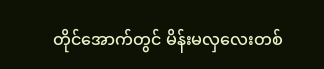တိုင်အောက်တွင် မိန်းမလှလေးတစ်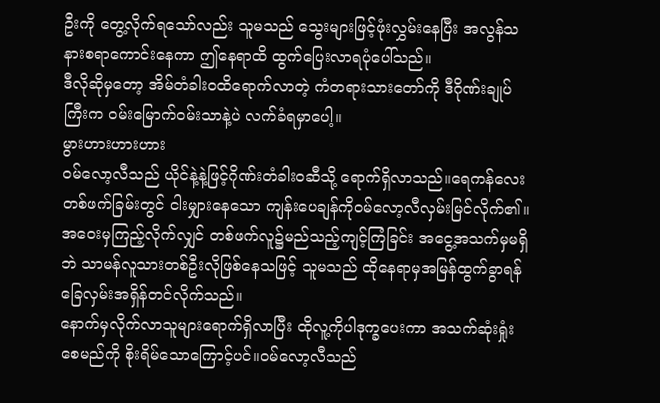ဦးကို တွေ့လိုက်ရသော်လည်း သူမသည် သွေးများဖြင့်ဖုံးလွှမ်းနေပြီး အလွန်သနားစရာကောင်းနေကာ ဤနေရာထိ ထွက်ပြေးလာရပုံပေါ်သည်။
ဒီလိုဆိုမှတော့ အိမ်တံခါးဝထိရောက်လာတဲ့ ကံတရားသားတော်ကို ဒီဂိုဏ်းချုပ်ကြီးက ဝမ်းမြောက်ဝမ်းသာနဲ့ပဲ လက်ခံရမှာပေါ့။
မွားဟားဟားဟား
ဝမ်လော့လီသည် ယိုင်နဲ့နဲ့ဖြင့်ဂိုဏ်းတံခါးဝဆီသို့ ရောက်ရှိလာသည်။ရေကန်လေးတစ်ဖက်ခြမ်းတွင် ငါးမျှားနေသော ကျန်းပေချန်ကိုဝမ်လော့လီလှမ်းမြင်လိုက်၏။
အဝေးမှကြည့်လိုက်လျှင် တစ်ဖက်လူ၌မည်သည့်ကျင့်ကြံခြင်း အငွေ့အသက်မှမရှိဘဲ သာမန်လူသားတစ်ဦးလိုဖြစ်နေသဖြင့် သူမသည် ထိုနေရာမှအမြန်ထွက်ခွာရန်ခြေလှမ်းအရှိန်တင်လိုက်သည်။
နောက်မှလိုက်လာသူများရောက်ရှိလာပြီး ထိုလူ့ကိုပါဒုက္ခပေးကာ အသက်ဆုံးရှုံးစေမည်ကို စိုးရိမ်သောကြောင့်ပင်။ဝမ်လော့လီသည်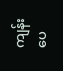ကျန်းပေ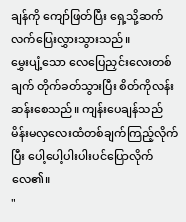ချန်ကို ကျော်ဖြတ်ပြီး ရှေ့သို့ဆက်လက်ပြေးလွှားသွားသည်။
မွှေးပျံ့သော လေပြေညှင်းလေးတစ်ချက် တိုက်ခတ်သွားပြီး စိတ်ကိုလန်းဆန်းစေသည်။ ကျန်းပေချန်သည် မိန်းမလှလေးထံတစ်ချက်ကြည့်လိုက်ပြီး ပေါ့ပေါ့ပါးပါးပင်ပြောလိုက်လေ၏။
"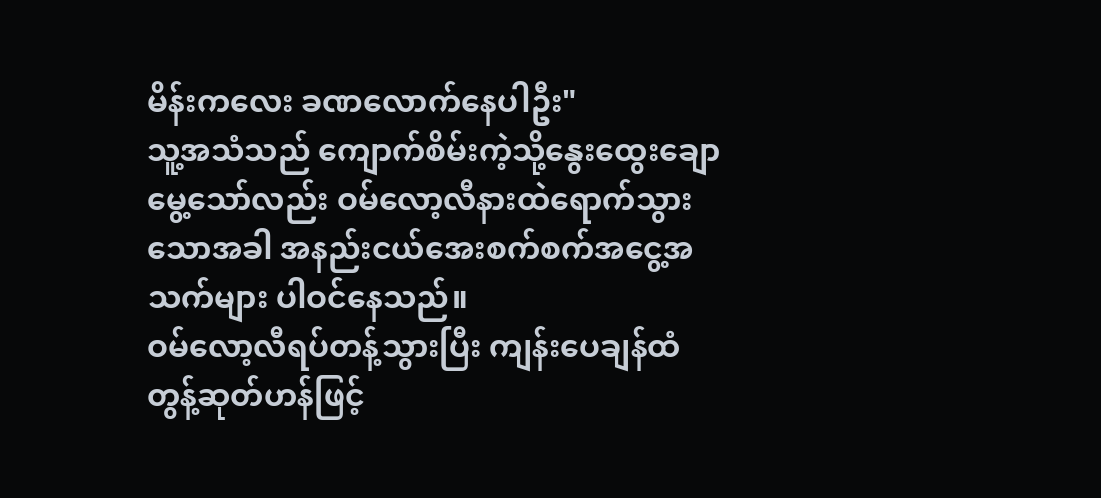မိန်းကလေး ခဏလောက်နေပါဦး"
သူ့အသံသည် ကျောက်စိမ်းကဲ့သို့နွေးထွေးချောမွေ့သော်လည်း ဝမ်လော့လီနားထဲရောက်သွားသောအခါ အနည်းငယ်အေးစက်စက်အငွေ့အသက်များ ပါဝင်နေသည်။
ဝမ်လော့လီရပ်တန့်သွားပြီး ကျန်းပေချန်ထံတွန့်ဆုတ်ဟန်ဖြင့်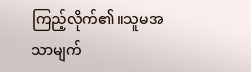ကြည့်လိုက်၏။သူမအသာမျက်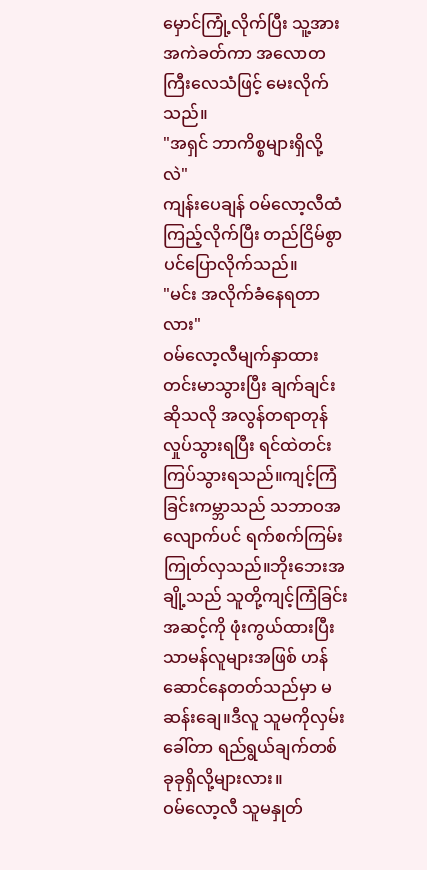မှောင်ကြုံ့လိုက်ပြီး သူ့အားအကဲခတ်ကာ အလောတကြီးလေသံဖြင့် မေးလိုက်သည်။
"အရှင် ဘာကိစ္စများရှိလို့လဲ"
ကျန်းပေချန် ဝမ်လော့လီထံကြည့်လိုက်ပြီး တည်ငြိမ်စွာပင်ပြောလိုက်သည်။
"မင်း အလိုက်ခံနေရတာလား"
ဝမ်လော့လီမျက်နှာထားတင်းမာသွားပြီး ချက်ချင်းဆိုသလို အလွန်တရာတုန်လှုပ်သွားရပြီး ရင်ထဲတင်းကြပ်သွားရသည်။ကျင့်ကြံခြင်းကမ္ဘာသည် သဘာဝအလျောက်ပင် ရက်စက်ကြမ်းကြုတ်လှသည်။ဘိုးဘေးအချို့သည် သူတို့ကျင့်ကြံခြင်းအဆင့်ကို ဖုံးကွယ်ထားပြီး သာမန်လူများအဖြစ် ဟန်ဆောင်နေတတ်သည်မှာ မဆန်းချေ။ဒီလူ သူမကိုလှမ်းခေါ်တာ ရည်ရွယ်ချက်တစ်ခုခုရှိလို့များလား။
ဝမ်လော့လီ သူမနှုတ်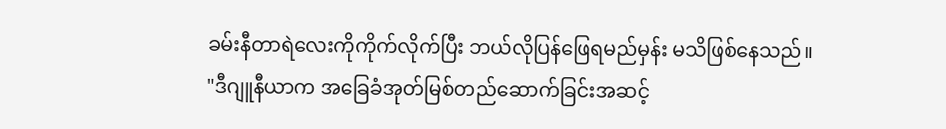ခမ်းနီတာရဲလေးကိုကိုက်လိုက်ပြီး ဘယ်လိုပြန်ဖြေရမည်မှန်း မသိဖြစ်နေသည်။
"ဒီဂျူနီယာက အခြေခံအုတ်မြစ်တည်ဆောက်ခြင်းအဆင့်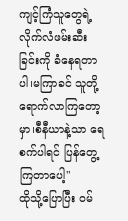ကျင့်ကြံသူတွေရဲ့ လိုက်လံဖမ်းဆီးခြင်းကို ခံနေရတာပါ၊မကြာခင် သူတို့ ရောက်လာကြတော့မှာ၊စီနီယာနဲ့သာ ရေစက်ပါရင် ပြန်တွေ့ကြတာပေါ့"
ထိုသို့ပြောပြီး ဝမ်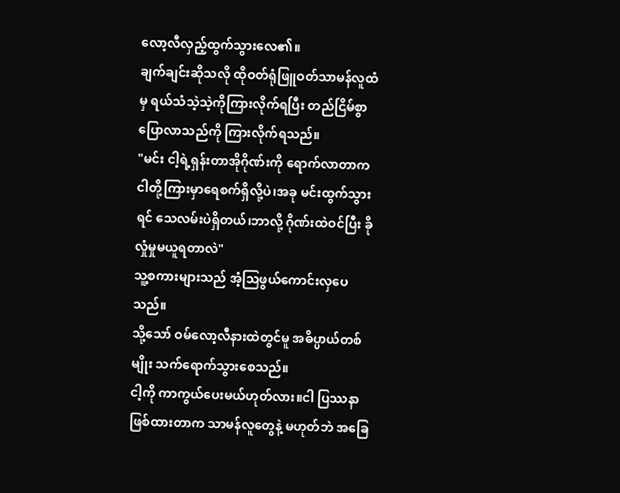လော့လီလှည့်ထွက်သွားလေ၏။
ချက်ချင်းဆိုသလို ထိုဝတ်ရုံဖြူဝတ်သာမန်လူထံမှ ရယ်သံသဲ့သဲ့ကိုကြားလိုက်ရပြီး တည်ငြိမ်စွာပြောလာသည်ကို ကြားလိုက်ရသည်။
"မင်း ငါ့ရဲ့ရှန်းတာအိုဂိုဏ်းကို ရောက်လာတာက ငါတို့ကြားမှာရေစက်ရှိလို့ပဲ၊အခု မင်းထွက်သွားရင် သေလမ်းပဲရှိတယ်၊ဘာလို့ ဂိုဏ်းထဲဝင်ပြီး ခိုလှုံမှုမယူရတာလဲ"
သူ့စကားများသည် အံ့သြဖွယ်ကောင်းလှပေသည်။
သို့သော် ဝမ်လော့လီနားထဲတွင်မူ အဓိပ္ပာယ်တစ်မျိုး သက်ရောက်သွားစေသည်။
ငါ့ကို ကာကွယ်ပေးမယ်ဟုတ်လား။ငါ ပြဿနာဖြစ်ထားတာက သာမန်လူတွေနဲ့ မဟုတ်ဘဲ အခြေ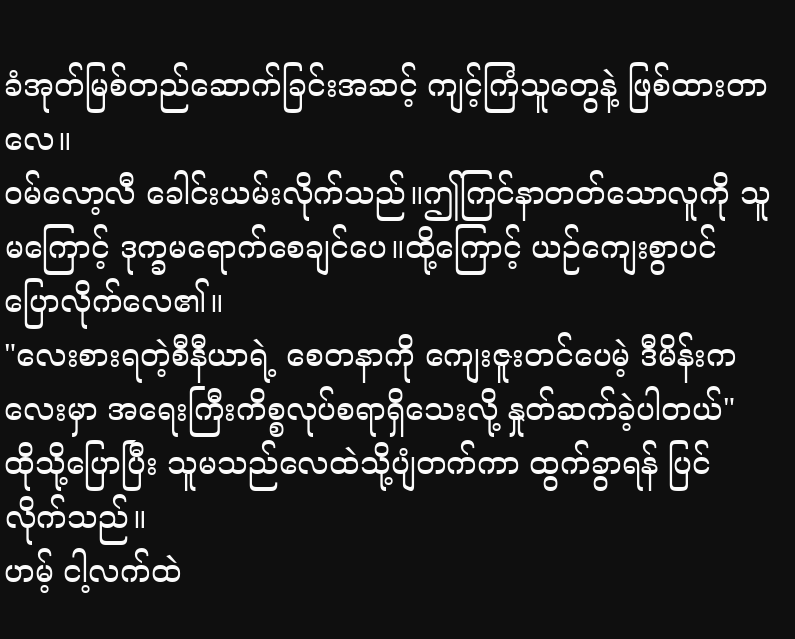ခံအုတ်မြစ်တည်ဆောက်ခြင်းအဆင့် ကျင့်ကြံသူတွေနဲ့ ဖြစ်ထားတာလေ။
ဝမ်လော့လီ ခေါင်းယမ်းလိုက်သည်။ဤကြင်နာတတ်သောလူကို သူမကြောင့် ဒုက္ခမရောက်စေချင်ပေ။ထို့ကြောင့် ယဉ်ကျေးစွာပင် ပြောလိုက်လေ၏။
"လေးစားရတဲ့စီနီယာရဲ့ စေတနာကို ကျေးဇူးတင်ပေမဲ့ ဒီမိန်းကလေးမှာ အရေးကြီးကိစ္စလုပ်စရာရှိသေးလို့ နှုတ်ဆက်ခဲ့ပါတယ်"
ထိုသို့ပြောပြီး သူမသည်လေထဲသို့ပျံတက်ကာ ထွက်ခွာရန် ပြင်လိုက်သည်။
ဟမ့် ငါ့လက်ထဲ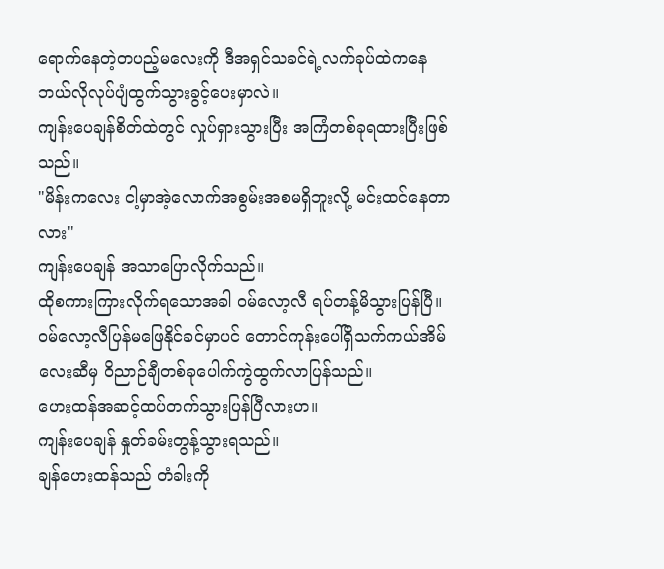ရောက်နေတဲ့တပည့်မလေးကို ဒီအရှင်သခင်ရဲ့လက်ခုပ်ထဲကနေ ဘယ်လိုလုပ်ပျံထွက်သွားခွင့်ပေးမှာလဲ။
ကျန်းပေချန်စိတ်ထဲတွင် လှုပ်ရှားသွားပြီး အကြံတစ်ခုရထားပြီးဖြစ်သည်။
"မိန်းကလေး ငါ့မှာအဲ့လောက်အစွမ်းအစမရှိဘူးလို့ မင်းထင်နေတာလား"
ကျန်းပေချန် အသာပြောလိုက်သည်။
ထိုစကားကြားလိုက်ရသောအခါ ဝမ်လော့လီ ရပ်တန့်မိသွားပြန်ပြီ။
ဝမ်လော့လီပြန်မဖြေနိုင်ခင်မှာပင် တောင်ကုန်းပေါ်ရှိသက်ကယ်အိမ်လေးဆီမှ ဝိညာဉ်ချီတစ်ခုပေါက်ကွဲထွက်လာပြန်သည်။
ဟေးထန်အဆင့်ထပ်တက်သွားပြန်ပြီလားဟ။
ကျန်းပေချန် နှုတ်ခမ်းတွန့်သွားရသည်။
ချန်ဟေးထန်သည် တံခါးကို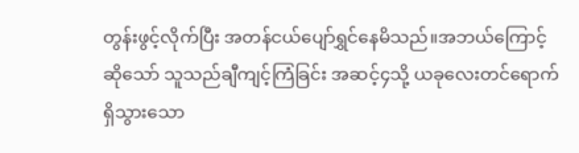တွန်းဖွင့်လိုက်ပြီး အတန်ငယ်ပျော်ရွှင်နေမိသည်။အဘယ်ကြောင့်ဆိုသော် သူသည်ချီကျင့်ကြံခြင်း အဆင့်၄သို့ ယခုလေးတင်ရောက်ရှိသွားသော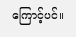ကြောင့်ပင်။